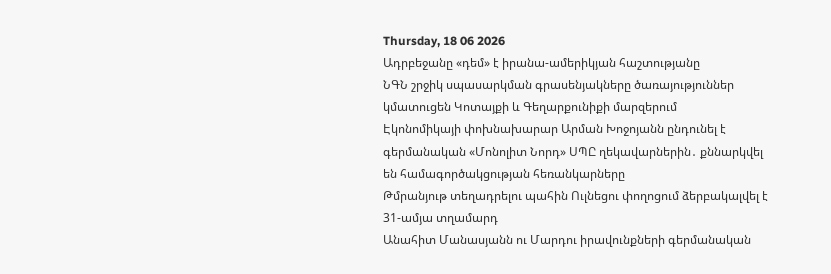Thursday, 18 06 2026
Ադրբեջանը «դեմ» է իրանա-ամերիկյան հաշտությանը
ՆԳՆ շրջիկ սպասարկման գրասենյակները ծառայություններ կմատուցեն Կոտայքի և Գեղարքունիքի մարզերում
Էկոնոմիկայի փոխնախարար Արման Խոջոյանն ընդունել է գերմանական «Մոնոլիտ Նորդ» ՍՊԸ ղեկավարներին․ քննարկվել են համագործակցության հեռանկարները
Թմրանյութ տեղադրելու պահին Ուլնեցու փողոցում ձերբակալվել է 31-ամյա տղամարդ
Անահիտ Մանասյանն ու Մարդու իրավունքների գերմանական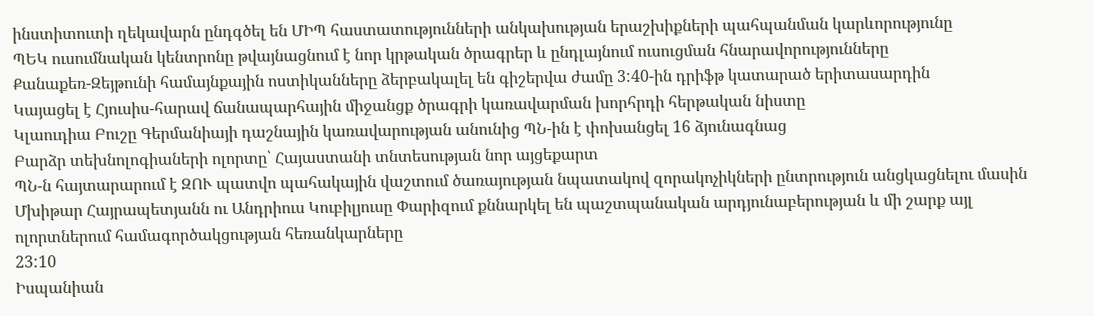ինստիտուտի ղեկավարն ընդգծել են ՄԻՊ հաստատությունների անկախության երաշխիքների պահպանման կարևորությունը
ՊԵԿ ուսումնական կենտրոնը թվայնացնում է նոր կրթական ծրագրեր և ընդլայնում ուսուցման հնարավորությունները
Քանաքեռ-Զեյթունի համայնքային ոստիկանները ձերբակալել են գիշերվա ժամը 3:40-ին դրիֆթ կատարած երիտասարդին
Կայացել է Հյուսիս-հարավ ճանապարհային միջանցք ծրագրի կառավարման խորհրդի հերթական նիստը
Կլաուդիա Բուշը Գերմանիայի դաշնային կառավարության անունից ՊՆ-ին է փոխանցել 16 ձյունագնաց
Բարձր տեխնոլոգիաների ոլորտը՝ Հայաստանի տնտեսության նոր այցեքարտ
ՊՆ-ն հայտարարում է ԶՈՒ պատվո պահակային վաշտում ծառայության նպատակով զորակոչիկների ընտրություն անցկացնելու մասին
Մխիթար Հայրապետյանն ու Անդրիուս Կուբիլյուսը Փարիզում քննարկել են պաշտպանական արդյունաբերության և մի շարք այլ ոլորտներում համագործակցության հեռանկարները
23:10
Իսպանիան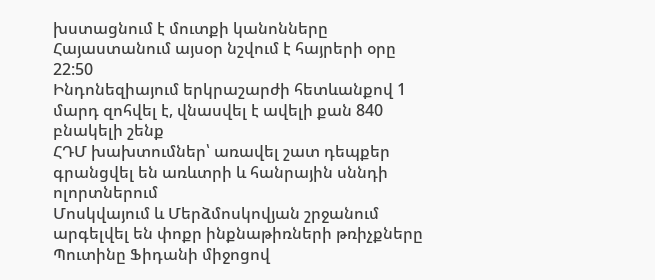խստացնում է մուտքի կանոնները
Հայաստանում այսօր նշվում է հայրերի օրը
22:50
Ինդոնեզիայում երկրաշարժի հետևանքով 1 մարդ զոհվել է, վնասվել է ավելի քան 840 բնակելի շենք
ՀԴՄ խախտումներ՝ առավել շատ դեպքեր գրանցվել են առևտրի և հանրային սննդի ոլորտներում
Մոսկվայում և Մերձմոսկովյան շրջանում արգելվել են փոքր ինքնաթիռների թռիչքները
Պուտինը Ֆիդանի միջոցով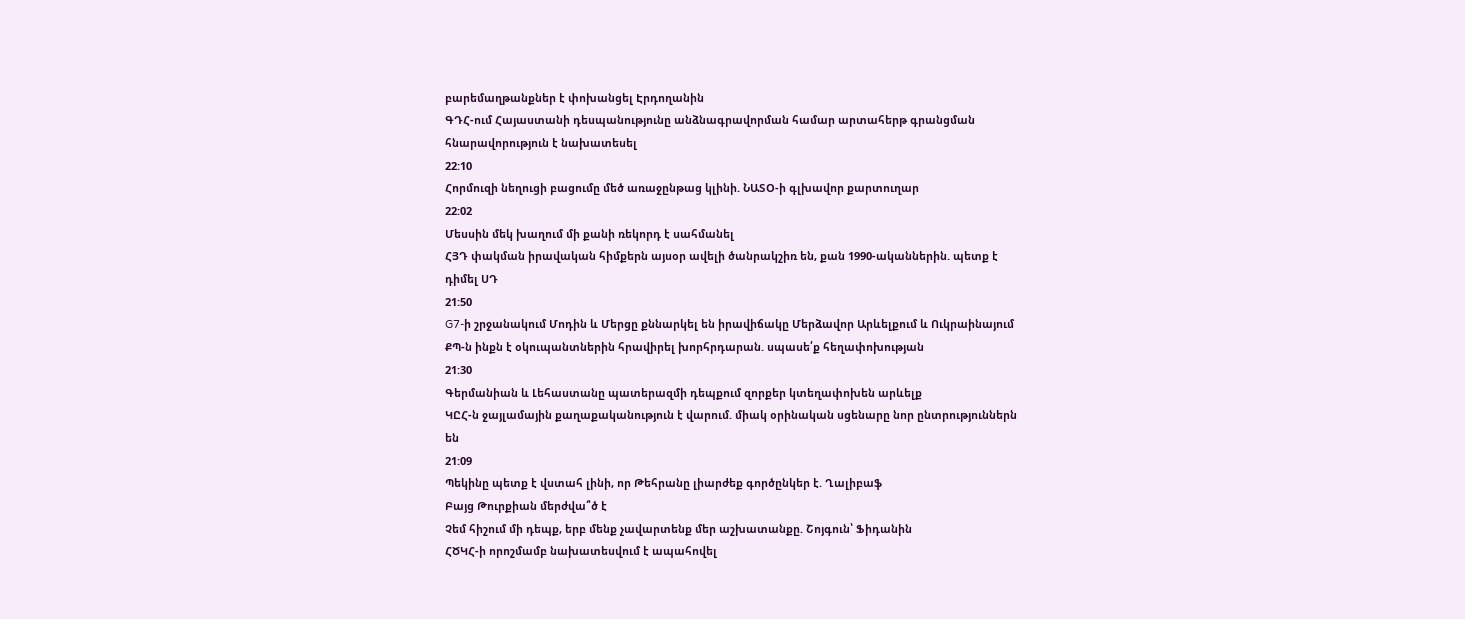բարեմաղթանքներ է փոխանցել Էրդողանին
ԳԴՀ-ում Հայաստանի դեսպանությունը անձնագրավորման համար արտահերթ գրանցման հնարավորություն է նախատեսել
22:10
Հորմուզի նեղուցի բացումը մեծ առաջընթաց կլինի. ՆԱՏՕ-ի գլխավոր քարտուղար
22:02
Մեսսին մեկ խաղում մի քանի ռեկորդ է սահմանել
ՀՅԴ փակման իրավական հիմքերն այսօր ավելի ծանրակշիռ են, քան 1990-ականներին. պետք է դիմել ՍԴ
21:50
G7-ի շրջանակում Մոդին և Մերցը քննարկել են իրավիճակը Մերձավոր Արևելքում և Ուկրաինայում
ՔՊ-ն ինքն է օկուպանտներին հրավիրել խորհրդարան. սպասե՛ք հեղափոխության
21:30
Գերմանիան և Լեհաստանը պատերազմի դեպքում զորքեր կտեղափոխեն արևելք
ԿԸՀ-ն ջայլամային քաղաքականություն է վարում. միակ օրինական սցենարը նոր ընտրություններն են
21:09
Պեկինը պետք է վստահ լինի, որ Թեհրանը լիարժեք գործընկեր է. Ղալիբաֆ
Բայց Թուրքիան մերժվա՞ծ է
Չեմ հիշում մի դեպք, երբ մենք չավարտենք մեր աշխատանքը. Շոյգուն՝ Ֆիդանին
ՀԾԿՀ-ի որոշմամբ նախատեսվում է ապահովել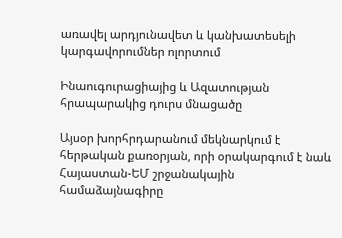առավել արդյունավետ և կանխատեսելի կարգավորումներ ոլորտում

Ինաուգուրացիայից և Ազատության հրապարակից դուրս մնացածը

Այսօր խորհրդարանում մեկնարկում է հերթական քառօրյան, որի օրակարգում է նաև Հայաստան-ԵՄ շրջանակային համաձայնագիրը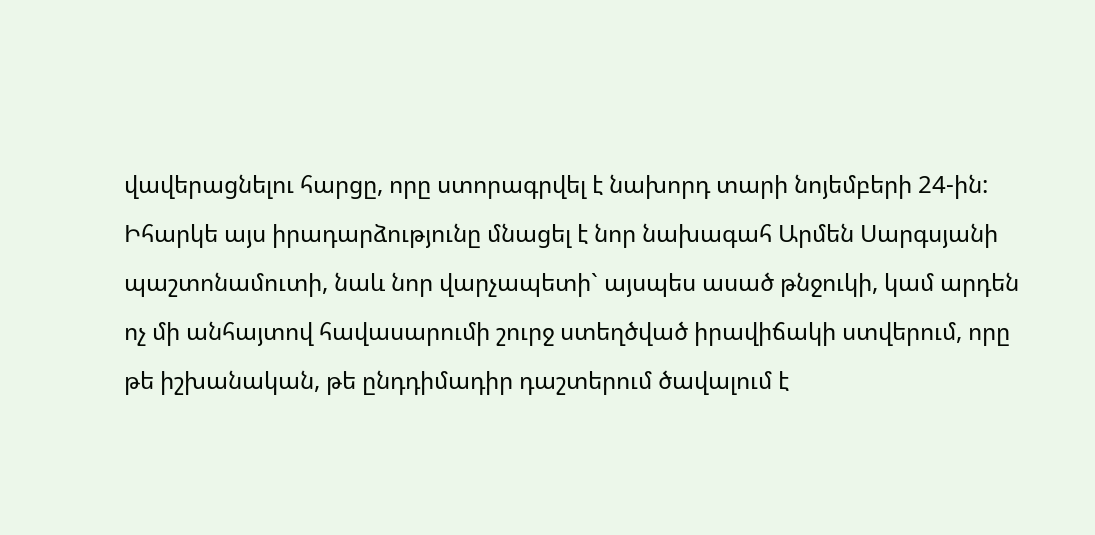վավերացնելու հարցը, որը ստորագրվել է նախորդ տարի նոյեմբերի 24-ին: Իհարկե այս իրադարձությունը մնացել է նոր նախագահ Արմեն Սարգսյանի պաշտոնամուտի, նաև նոր վարչապետի` այսպես ասած թնջուկի, կամ արդեն ոչ մի անհայտով հավասարումի շուրջ ստեղծված իրավիճակի ստվերում, որը թե իշխանական, թե ընդդիմադիր դաշտերում ծավալում է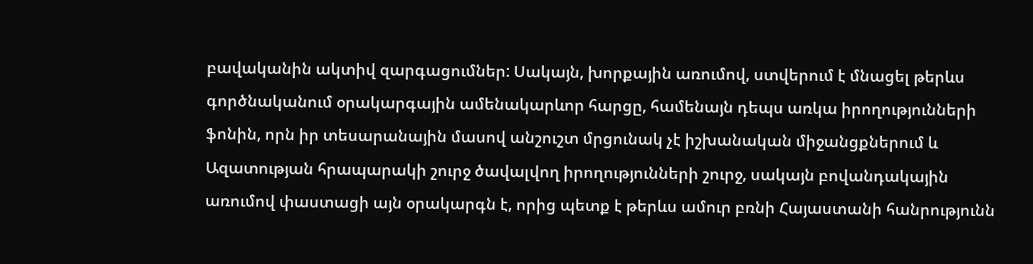բավականին ակտիվ զարգացումներ: Սակայն, խորքային առումով, ստվերում է մնացել թերևս գործնականում օրակարգային ամենակարևոր հարցը, համենայն դեպս առկա իրողությունների ֆոնին, որն իր տեսարանային մասով անշուշտ մրցունակ չէ իշխանական միջանցքներում և Ազատության հրապարակի շուրջ ծավալվող իրողությունների շուրջ, սակայն բովանդակային առումով փաստացի այն օրակարգն է, որից պետք է թերևս ամուր բռնի Հայաստանի հանրությունն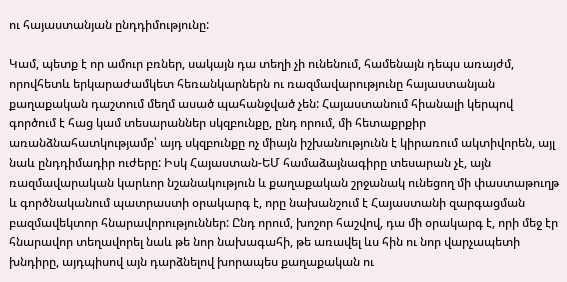ու հայաստանյան ընդդիմությունը:

Կամ, պետք է որ ամուր բռներ, սակայն դա տեղի չի ունենում, համենայն դեպս առայժմ, որովհետև երկարաժամկետ հեռանկարներն ու ռազմավարությունը հայաստանյան քաղաքական դաշտում մեղմ ասած պահանջված չեն: Հայաստանում հիանալի կերպով գործում է հաց կամ տեսարաններ սկզբունքը, ընդ որում, մի հետաքրքիր առանձնահատկությամբ՝ այդ սկզբունքը ոչ միայն իշխանությունն է կիրառում ակտիվորեն, այլ նաև ընդդիմադիր ուժերը: Իսկ Հայաստան-ԵՄ համաձայնագիրը տեսարան չէ, այն ռազմավարական կարևոր նշանակություն և քաղաքական շրջանակ ունեցող մի փաստաթուղթ և գործնականում պատրաստի օրակարգ է, որը նախանշում է Հայաստանի զարգացման բազմավեկտոր հնարավորություններ: Ընդ որում, խոշոր հաշվով, դա մի օրակարգ է, որի մեջ էր հնարավոր տեղավորել նաև թե նոր նախագահի, թե առավել ևս հին ու նոր վարչապետի խնդիրը, այդպիսով այն դարձնելով խորապես քաղաքական ու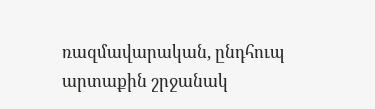ռազմավարական, ընդհուպ արտաքին շրջանակ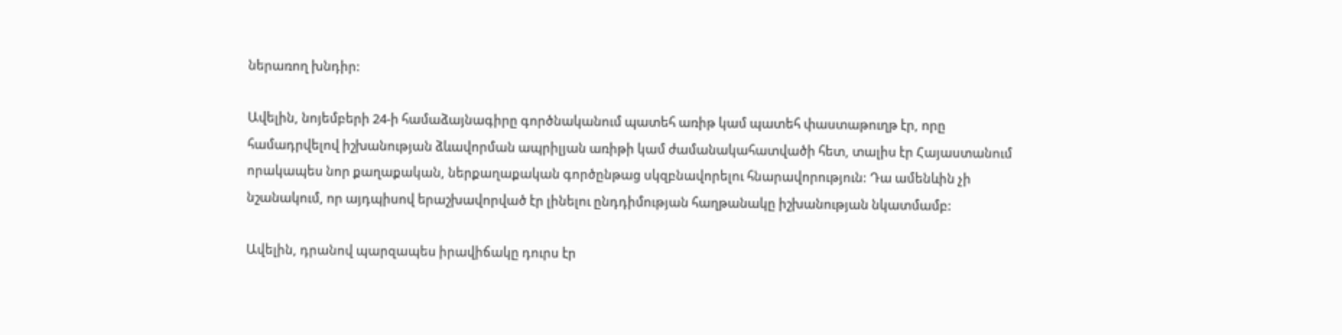ներառող խնդիր:

Ավելին, նոյեմբերի 24-ի համաձայնագիրը գործնականում պատեհ առիթ կամ պատեհ փաստաթուղթ էր, որը համադրվելով իշխանության ձևավորման ապրիլյան առիթի կամ ժամանակահատվածի հետ, տալիս էր Հայաստանում որակապես նոր քաղաքական, ներքաղաքական գործընթաց սկզբնավորելու հնարավորություն: Դա ամենևին չի նշանակում, որ այդպիսով երաշխավորված էր լինելու ընդդիմության հաղթանակը իշխանության նկատմամբ:

Ավելին, դրանով պարզապես իրավիճակը դուրս էր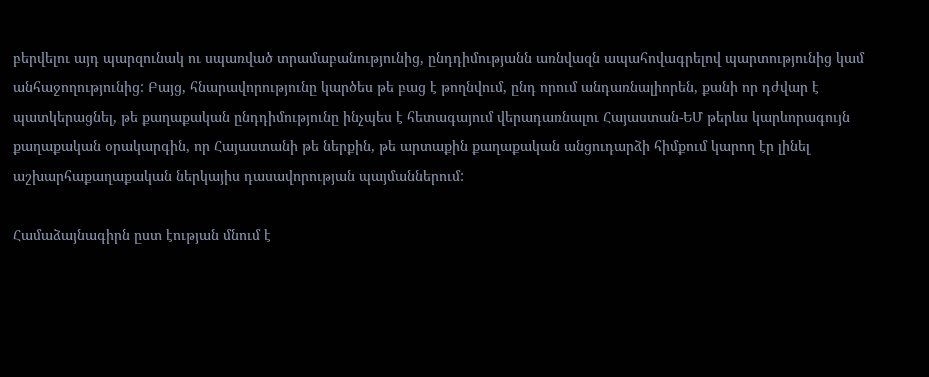բերվելու այդ պարզունակ ու սպառված տրամաբանությունից, ընդդիմությանն առնվազն ապահովագրելով պարտությունից կամ անհաջողությունից: Բայց, հնարավորությունը կարծես թե բաց է թողնվում, ընդ որում անդառնալիորեն, քանի որ դժվար է պատկերացնել, թե քաղաքական ընդդիմությունը ինչպես է հետագայում վերադառնալու Հայաստան-ԵՄ թերևս կարևորագույն քաղաքական օրակարգին, որ Հայաստանի թե ներքին, թե արտաքին քաղաքական անցուդարձի հիմքում կարող էր լինել աշխարհաքաղաքական ներկայիս դասավորության պայմաններում:

Համաձայնագիրն ըստ էության մնում է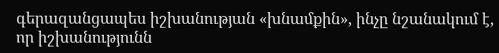գերազանցապես իշխանության «խնամքին», ինչը նշանակում է, որ իշխանությունն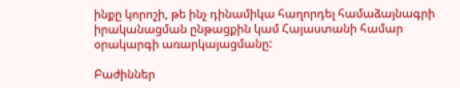ինքը կորոշի, թե ինչ դինամիկա հաղորդել համաձայնագրի իրականացման ընթացքին կամ Հայաստանի համար օրակարգի առարկայացմանը:

Բաժիններ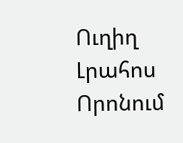Ուղիղ
Լրահոս
Որոնում